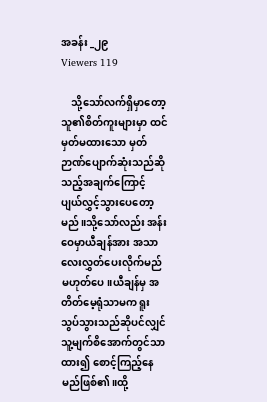အခန်း _၂၉
Viewers 119

    သို့သော်လက်ရှိမှာတော့ သူ၏စိတ်ကူးများမှာ ထင်မှတ်မထားသော မှတ်ဉာဏ်ပျောက်ဆုံးသည်ဆိုသည့်အချက်ကြောင့် ပျယ်လွှင့်သွားပေတော့မည်။သို့သော်လည်း အန်းဝေမှာယီချန်အား အသာလေးလွှတ်ပေးလိုက်မည်မဟုတ်ပေ။ယီချန်မှ အတိတ်မေ့ရုံသာမက ရူးသွပ်သွားသည်ဆိုပင်လျှင် သူ့မျက်စိအောက်တွင်သာထား၍ စောင့်ကြည့်နေမည်ဖြစ်၏။ထို့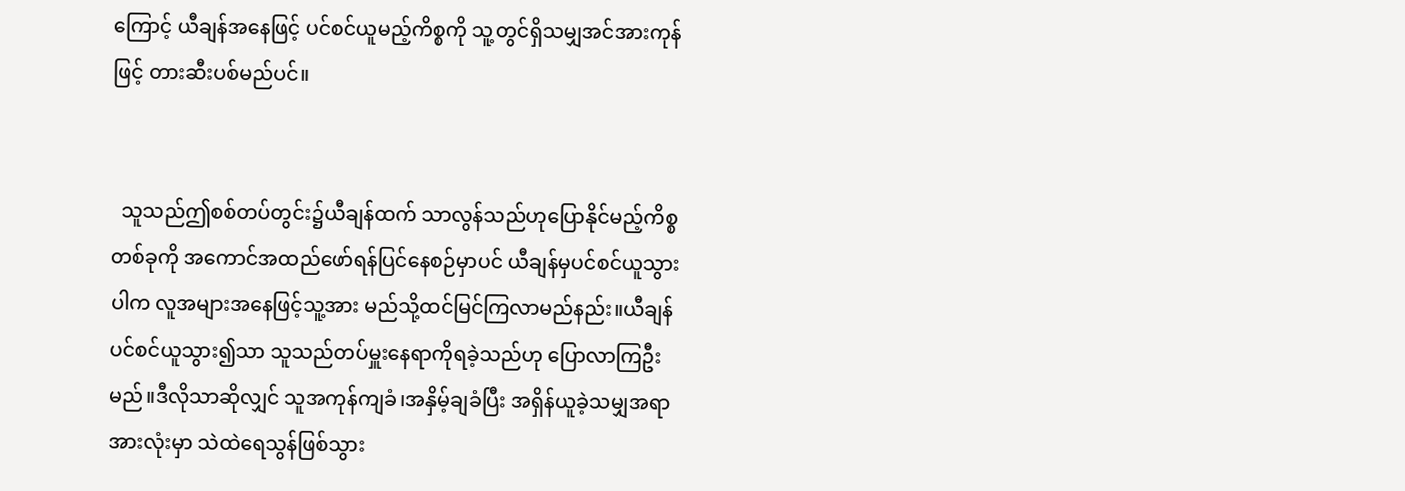ကြောင့် ယီချန်အနေဖြင့် ပင်စင်ယူမည့်ကိစ္စကို သူ့တွင်ရှိသမျှအင်အားကုန်ဖြင့် တားဆီးပစ်မည်ပင်။


  သူသည်ဤစစ်တပ်တွင်း၌ယီချန်ထက် သာလွန်သည်ဟုပြောနိုင်မည့်ကိစ္စတစ်ခုကို အကောင်အထည်ဖော်ရန်ပြင်နေစဉ်မှာပင် ယီချန်မှပင်စင်ယူသွားပါက လူအများအနေဖြင့်သူ့အား မည်သို့ထင်မြင်ကြလာမည်နည်း။ယီချန်ပင်စင်ယူသွား၍သာ သူသည်တပ်မှူးနေရာကိုရခဲ့သည်ဟု ပြောလာကြဦးမည်။ဒီလိုသာဆိုလျှင် သူအကုန်ကျခံ၊အနှိမ့်ချခံပြီး အရှိန်ယူခဲ့သမျှအရာအားလုံးမှာ သဲထဲရေသွန်ဖြစ်သွား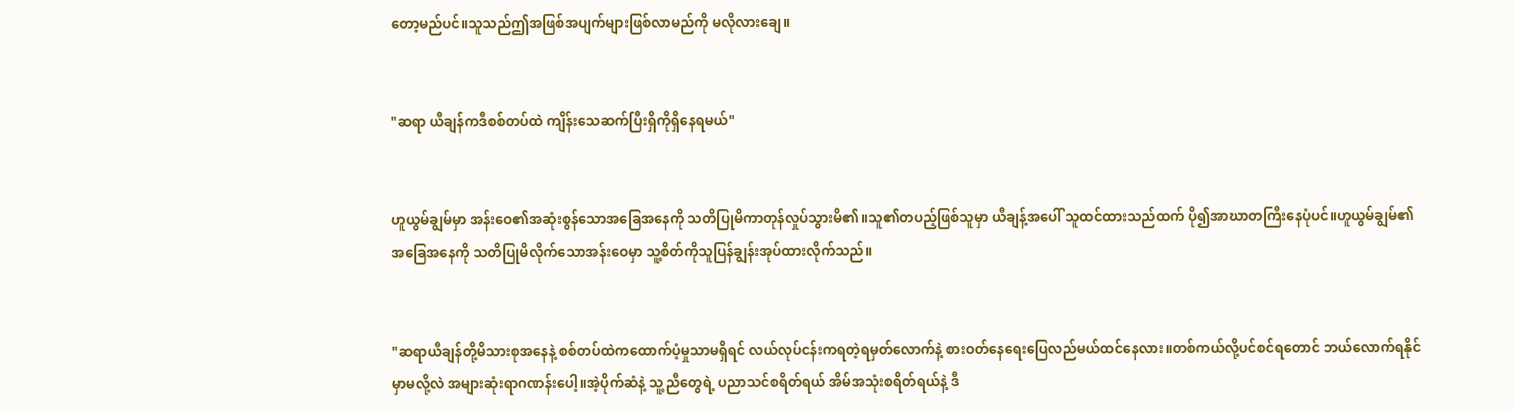တော့မည်ပင်။သူသည်ဤအဖြစ်အပျက်များဖြစ်လာမည်ကို မလိုလားချေ။


"ဆရာ ယီချန်ကဒီစစ်တပ်ထဲ ကျိန်းသေဆက်ပြီးရှိကိုရှိနေရမယ်"


ဟူယွမ်ချွမ်မှာ အန်းဝေ၏အဆုံးစွန်သောအခြေအနေကို သတိပြုမိကာတုန်လှုပ်သွားမိ၏။သူ၏တပည့်ဖြစ်သူမှာ ယီချန့်အပေါ် သူထင်ထားသည်ထက် ပို၍အာဃာတကြီးနေပုံပင်။ဟူယွမ်ချွမ်၏အခြေအနေကို သတိပြုမိလိုက်သောအန်းဝေမှာ သူ့စိတ်ကိုသူပြန်ချွန်းအုပ်ထားလိုက်သည်။


"ဆရာယီချန်တို့မိသားစုအနေနဲ့ စစ်တပ်ထဲကထောက်ပံ့မှုသာမရှိရင် လယ်လုပ်ငန်းကရတဲ့ရမှတ်လောက်နဲ့ စားဝတ်နေရေးပြေလည်မယ်ထင်နေလား။တစ်ကယ်လို့ပင်စင်ရတောင် ဘယ်လောက်ရနိုင်မှာမလို့လဲ အများဆုံးရာဂဏန်းပေါ့။အဲ့ပိုက်ဆံနဲ့ သူ့ညီတွေရဲ့ ပညာသင်စရိတ်ရယ် အိမ်အသုံးစရိတ်ရယ်နဲ့ ဒီ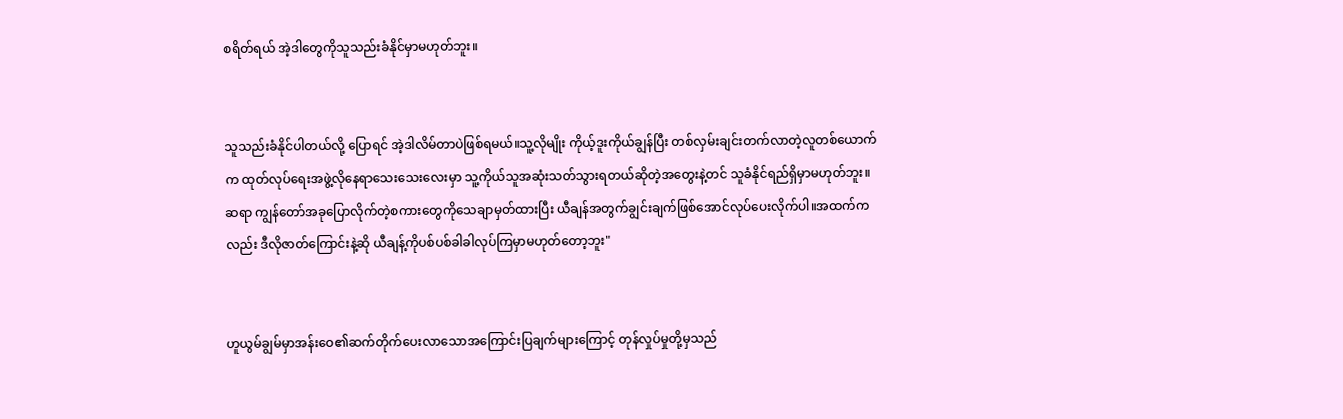စရိတ်ရယ် အဲ့ဒါတွေကိုသူသည်းခံနိုင်မှာမဟုတ်ဘူး။


သူသည်းခံနိုင်ပါတယ်လို့ ပြောရင် အဲ့ဒါလိမ်တာပဲဖြစ်ရမယ်။သူ့လိုမျိုး ကိုယ့်ဒူးကိုယ်ချွန်ပြီး တစ်လှမ်းချင်းတက်လာတဲ့လူတစ်ယောက်က ထုတ်လုပ်ရေးအဖွဲ့လိုနေရာသေးသေးလေးမှာ သူ့ကိုယ်သူအဆုံးသတ်သွားရတယ်ဆိုတဲ့အတွေးနဲ့တင် သူခံနိုင်ရည်ရှိမှာမဟုတ်ဘူး။ဆရာ ကျွန်တော်အခုပြောလိုက်တဲ့စကားတွေကိုသေချာမှတ်ထားပြီး ယီချန်အတွက်ချွင်းချက်ဖြစ်အောင်လုပ်ပေးလိုက်ပါ။အထက်ကလည်း ဒီလိုဇာတ်ကြောင်းနဲ့ဆို ယီချန့်ကိုပစ်ပစ်ခါခါလုပ်ကြမှာမဟုတ်တော့ဘူး"


ဟူယွမ်ချွမ်မှာအန်းဝေ၏ဆက်တိုက်ပေးလာသောအကြောင်းပြချက်များကြောင့် တုန်လှုပ်မှုတို့မှသည်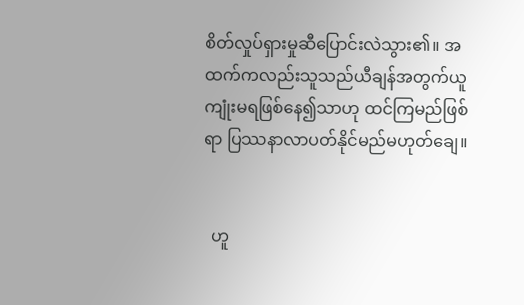စိတ်လှုပ်ရှားမှုဆီပြောင်းလဲသွား၏။ အထက်ကလည်းသူသည်ယီချန်အတွက်ယူကျုံးမရဖြစ်နေ၍သာဟု ထင်ကြမည်ဖြစ်ရာ ပြဿနာလာပတ်နိုင်မည်မဟုတ်ချေ။


  ဟူ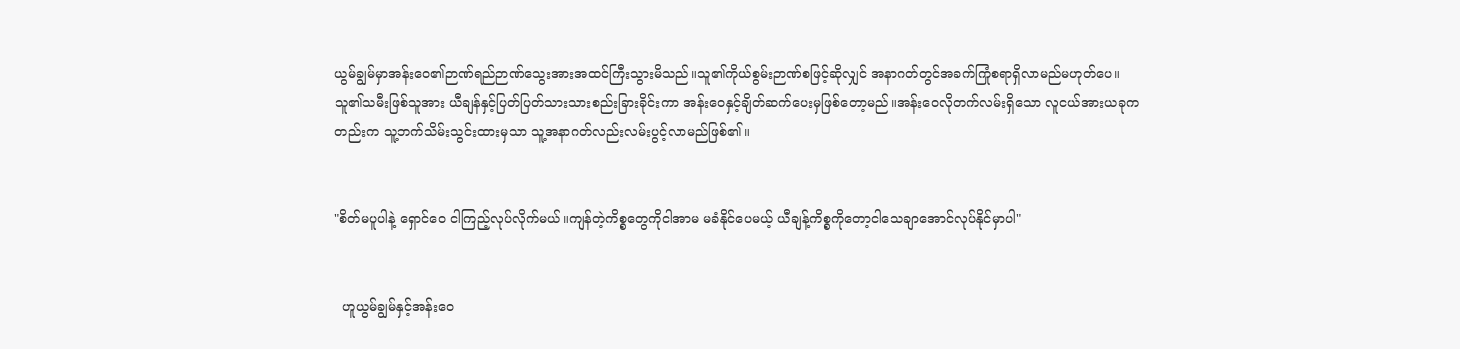ယွမ်ချွမ်မှာအန်းဝေ၏ဉာဏ်ရည်ဉာဏ်သွေးအားအထင်ကြီးသွားမိသည်။သူ၏ကိုယ်စွမ်းဉာဏ်စဖြင့်ဆိုလျှင် အနာဂတ်တွင်အခက်ကြုံစရာရှိလာမည်မဟုတ်ပေ။သူ၏သမီးဖြစ်သူအား ယီချန်နှင့်ပြတ်ပြတ်သားသားစည်းခြားခိုင်းကာ အန်းဝေနှင့်ချိတ်ဆက်ပေးမှဖြစ်တော့မည်။အန်းဝေလိုတက်လမ်းရှိသော လူငယ်အားယခုကတည်းက သူ့ဘက်သိမ်းသွင်းထားမှသာ သူ့အနာဂတ်လည်းလမ်းပွင့်လာမည်ဖြစ်၏။


"စိတ်မပူပါနဲ့ ရှောင်ဝေ ငါကြည့်လုပ်လိုက်မယ်။ကျန်တဲ့ကိစ္စတွေကိုငါအာမ မခံနိုင်ပေမယ့် ယီချန့်ကိစ္စကိုတော့ငါသေချာအောင်လုပ်‌နိုင်မှာပါ"


  ဟူယွမ်ချွမ်နှင့်အန်းဝေ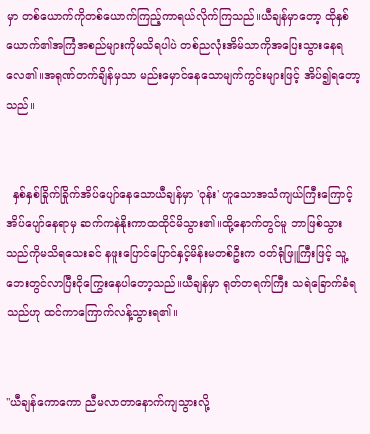မှာ တစ်ယောက်ကိုတစ်ယောက်ကြည့်ကာရယ်လိုက်ကြသည်။ယီချန်မှာတော့ ထိုနှစ်ယောက်၏အကြံအစည်များကိုမသိရပါပဲ တစ်ညလုံးအိမ်သာကိုအပြေးသွားနေရလေ၏။အရုဏ်တက်ချိန်မှသာ မည်းမှောင်နေသောမျက်ကွင်းများဖြင့် အိပ်၍ရတော့သည်။


  နှစ်နှစ်ခြိုက်ခြိုက်အိပ်ပျော်နေသောယီချန်မှာ 'ဝုန်း' ဟူသောအသံကျယ်ကြီးကြောင့်အိပ်ပျော်နေရာမှ ဆက်ကနဲနိုးကာထထိုင်မိသွား၏။ထို့နောက်တွင်မူ ဘာဖြစ်သွားသည်ကိုမသိရသေးခင် နဖူးပြောင်ပြောင်နှင့်မိန်းမတစ်ဦးက ဝတ်ရုံဖြူကြီးဖြင့် သူ့ဘေးတွင်လာပြီးငိုကြွေးနေပါတော့သည်။ယီချန်မှာ ရုတ်တရက်ကြီး သရဲခြောက်ခံရသည်ဟု ထင်ကာကြောက်လန့်သွားရ၏။


"ယီချန်ကောကော ညီမလာတာနောက်ကျသွားလို့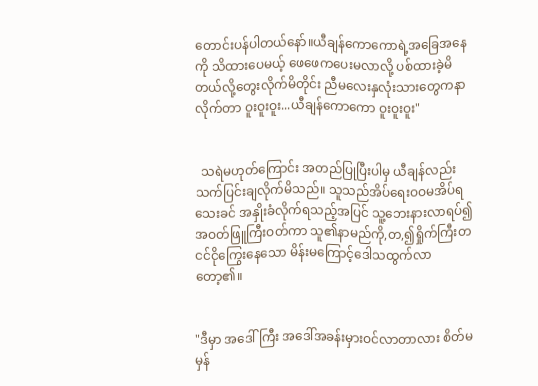တောင်းပန်ပါတယ်နော်။ယီချန်ကောကောရဲ့အခြေအနေကို သိထားပေမယ့် ဖေဖေကပေးမလာလို့ ပစ်ထားခဲ့မိတယ်လို့တွေးလိုက်မိတိုင်း ညီမလေးနှလုံးသားတွေကနာလိုက်တာ ဝူးဝူးဝူး...ယီချန်ကောကော ဝူးဝူးဝူး"


  သရဲမဟုတ်ကြောင်း အတည်ပြုပြီးပါမှ ယီချန်လည်းသက်ပြင်းချလိုက်မိသည်။ သူသည်အိပ်ရေးဝဝမအိပ်ရသေးခင် အနှိုးခံလိုက်ရသည့်အပြင် သူ့ဘေးနားလာရပ်၍ အဝတ်ဖြူကြီးဝတ်ကာ သူ၏နာမည်ကို,တ,၍ရှိုက်ကြီးတငင်ငိုကြွေးနေသော မိန်းမကြောင့်ဒေါသထွက်လာတော့၏။


"ဒီမှာ အဒေါ်ကြီး အဒေါ်အခန်းမှားဝင်လာတာလား စိတ်မမှန်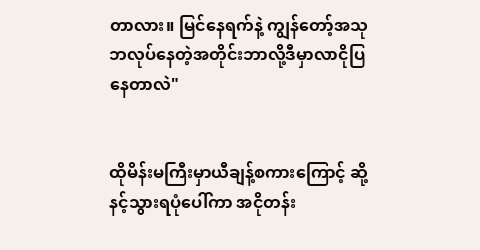တာလား။ မြင်နေရက်နဲ့ ကျွန်တော့်အသုဘလုပ်နေတဲ့အတိုင်းဘာလို့ဒီမှာလာငိုပြနေတာလဲ"


ထိုမိန်းမကြီးမှာယီချန့်စကားကြောင့် ဆို့နင့်သွားရပုံပေါ်ကာ အငိုတန်း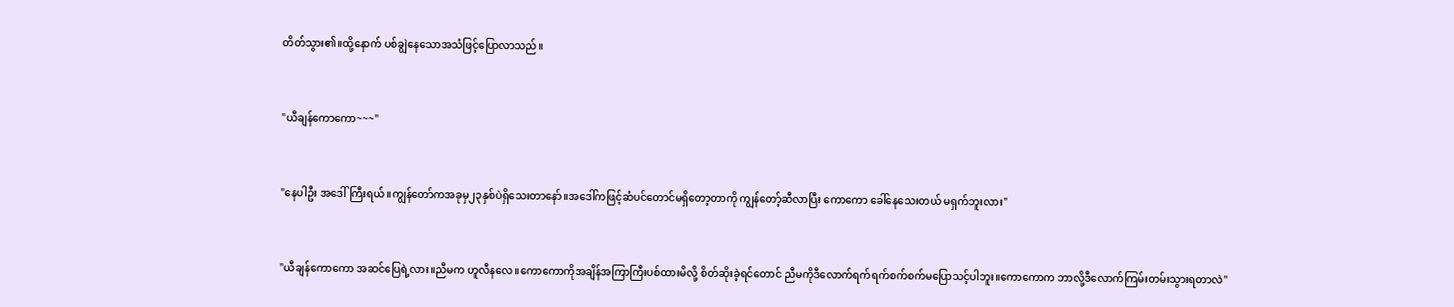တိတ်သွား၏။ထို့နောက် ပစ်ချွဲနေသောအသံဖြင့်ပြောလာသည်။


"ယီချန်ကောကော~~~"


"နေပါဦး အဒေါ်ကြီးရယ်။ကျွန်တော်ကအခုမှ၂၃နှစ်ပဲရှိသေးတာနော်။အဒေါ်ကဖြင့်ဆံပင်တောင်မရှိတော့တာကို ကျွန်တော့်ဆီလာပြီး ကောကော ခေါ်နေသေးတယ် မရှက်ဘူးလား"


"ယီချန်ကောကော အဆင်ပြေရဲ့လား။ညီမက ဟူလီနလေ။ကောကောကိုအချိန်အကြာကြီးပစ်ထားမိလို့ စိတ်ဆိုးခဲ့ရင်တောင် ညီမကိုဒီလောက်ရက်ရက်စက်စက်မပြောသင့်ပါဘူး။ကောကောက ဘာလို့ဒီလောက်ကြမ်းတမ်းသွားရတာလဲ"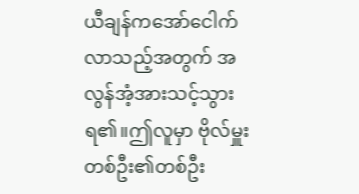ယီချန်ကအော်ငေါက်လာသည့်အတွက် အလွန်အံ့အားသင့်သွားရ၏။ဤလူမှာ ဗိုလ်မှူးတစ်ဦး၏တစ်ဦး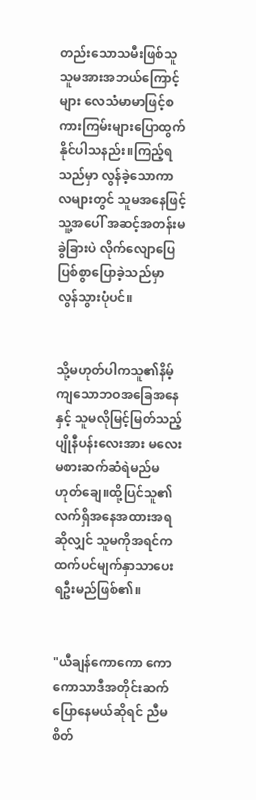တည်းသောသမီးဖြစ်သူ သူမအားအဘယ်ကြောင့်များ လေသံမာမာဖြင့်စကားကြမ်းများပြောထွက်နိုင်ပါသနည်း။ကြည့်ရသည်မှာ လွန်ခဲ့သောကာလများတွင် သူမအနေဖြင့်သူ့အပေါ် အဆင့်အတန်းမခွဲခြားပဲ လိုက်လျောပြေပြစ်စွာပြောခဲ့သည်မှာ လွန်သွားပုံပင်။


သို့မဟုတ်ပါကသူ၏နိမ့်ကျသောဘဝအခြေအနေနှင့် သူမလိုမြင့်မြတ်သည့်ပျိုနီပန်းလေးအား မလေးမစားဆက်ဆံရဲမည်မဟုတ်ချေ။ထို့ပြင်သူ၏လက်ရှိအနေအထားအရဆိုလျှင် သူမကိုအရင်ကထက်ပင်မျက်နှာသာပေးရဦးမည်ဖြစ်၏။


"ယီချန်ကောကော ကောကောသာဒီအတိုင်းဆက်ပြောနေမယ်ဆိုရင် ညီမစိတ်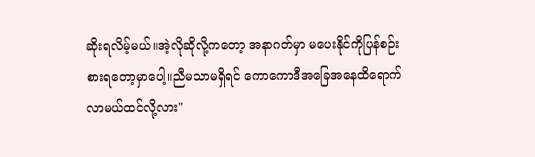ဆိုးရလိမ့်မယ်။အဲ့လိုဆိုလို့ကတော့ အနာဂတ်မှာ မပေးနိုင်ကိုပြန်စဉ်းစားရတော့မှာပေါ့။ညီမသာမရှိရင် ကောကောဒီအခြေအနေထိရောက်လာမယ်ထင်လို့လား"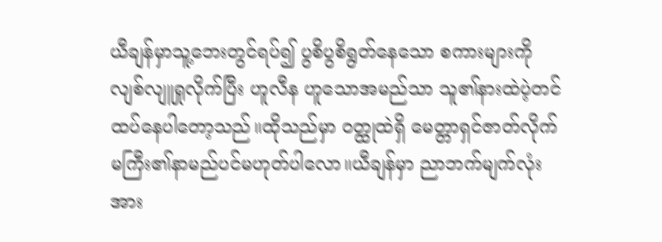ယီချန်မှာသူ့ဘေးတွင်ရပ်၍ ပွစိပွစိရွတ်နေသော စကားများကိုလျစ်လျူရှုလိုက်ပြီး ဟူလီန ဟူသောအမည်သာ သူ၏နားထဲပဲ့တင်ထပ်နေပါတော့သည်။ထိုသည်မှာ ဝတ္ထုထဲရှိ မေတ္တာရှင်ဇာတ်လိုက်မကြီး၏နာမည်ပင်မဟုတ်ပါလော။ယီချန်မှာ ညာဘက်မျက်လုံးအား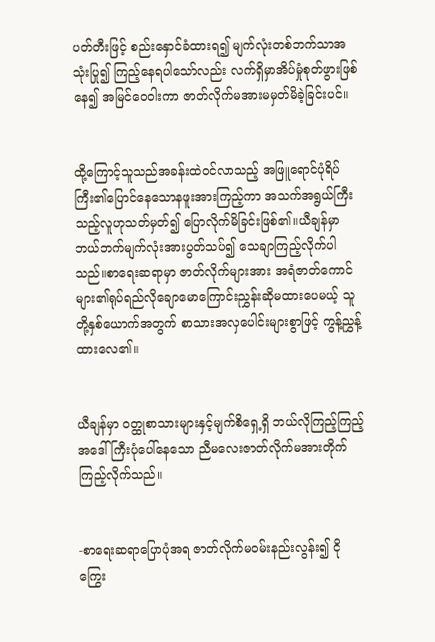ပတ်တီးဖြင့် စည်းနှောင်ခံထားရ၍ မျက်လုံးတစ်ဘက်သာအသုံးပြု၍ ကြည့်နေရပါသော်လည်း လက်ရှိမှာအိပ်မှုံစုတ်ဖွားဖြစ်နေ၍ အမြင်ဝေဝါးကာ ဇာတ်လိုက်မအားမမှတ်မိခဲ့ခြင်းပင်။


ထို့ကြောင့်သူသည်အခန်းထဲဝင်လာသည့် အဖြူရောင်ပုံရိပ်ကြီး၏ပြောင်နေသောနဖူးအားကြည့်ကာ အသက်အရွယ်ကြီးသည့်လူဟုသတ်မှတ်၍ ပြောလိုက်မိခြင်းဖြစ်၏။ယီချန်မှာ ဘယ်ဘက်မျက်လုံးအားပွတ်သပ်၍ သေချာကြည့်လိုက်ပါသည်။စာရေးဆရာမှာ ဇာတ်လိုက်များအား အရံဇာတ်ကောင်များ၏ရုပ်ရည်လိုချောမောကြောင်းညွှန်းဆိုမထားပေမယ့် သူတို့နှစ်ယောက်အတွက် စာသားအလှပေါင်းများစွာဖြင့် ကွန့်ညွှန့်ထားလေ၏။


ယီချန်မှာ ဝတ္ထုစာသားများနှင့်မျက်စိရှေ့ရှိ ဘယ်လိုကြည့်ကြည့်အဒေါ်ကြီးပုံပေါ်နေသော ညီမလေးဇာတ်လိုက်မအားတိုက်ကြည့်လိုက်သည်။


-စာရေးဆရာပြောပုံအရ ဇာတ်လိုက်မဝမ်းနည်းလွန်း၍ ငိုကြွေး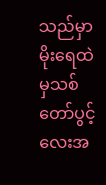သည်မှာ မိုးရေထဲမှသစ်တော်ပွင့်လေးအ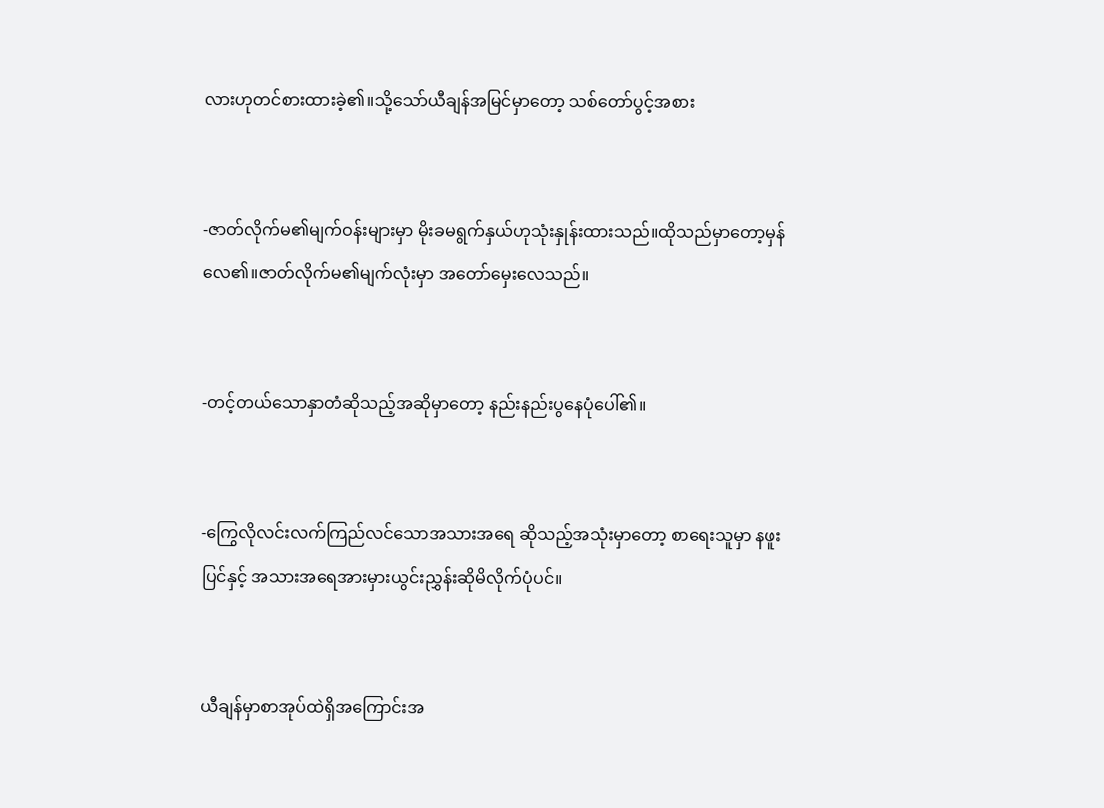လားဟုတင်စားထားခဲ့၏။သို့သော်ယီချန်အမြင်မှာတော့ သစ်တော်ပွင့်အစား


-ဇာတ်လိုက်မ၏မျက်ဝန်းများမှာ မိုးခမရွက်နှယ်ဟုသုံးနှုန်းထားသည်။ထိုသည်မှာတော့မှန်လေ၏။ဇာတ်လိုက်မ၏မျက်လုံးမှာ အတော်မှေးလေသည်။


-တင့်တယ်သောနှာတံဆိုသည့်အဆိုမှာတော့ နည်းနည်းပွနေပုံပေါ်၏။


-ကြွေလိုလင်းလက်ကြည်လင်သောအသားအရေ ဆိုသည့်အသုံးမှာတော့ စာရေးသူမှာ နဖူးပြင်နှင့် အသားအရေအားမှားယွင်းညွှန်းဆိုမိလိုက်ပုံပင်။


ယီချန်မှာစာအုပ်ထဲရှိအကြောင်းအ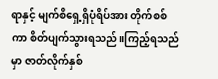ရာနှင့် မျက်စိရှေ့ရှိပုံရိပ်အား တိုက်စစ်ကာ စိတ်ပျက်သွားရသည်။ကြည့်ရသည်မှာ ဇာတ်လိုက်နှစ်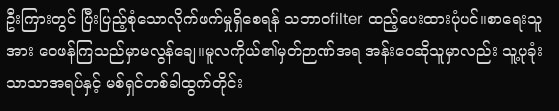ဦးကြားတွင် ပြီးပြည့်စုံသောလိုက်ဖက်မှုရှိစေရန် သဘာဝfilter ထည့်ပေးထားပုံပင်။စာရေးသူအား ဝေဖန်ကြသည်မှာမလွန်ချေ။မူလကိုယ်၏မှတ်ဉာဏ်အရ အန်းဝေဆိုသူမှာလည်း သူ့ပုခုံးသာသာအရပ်နှင့် မစ်ရှင်တစ်ခါထွက်တိုင်း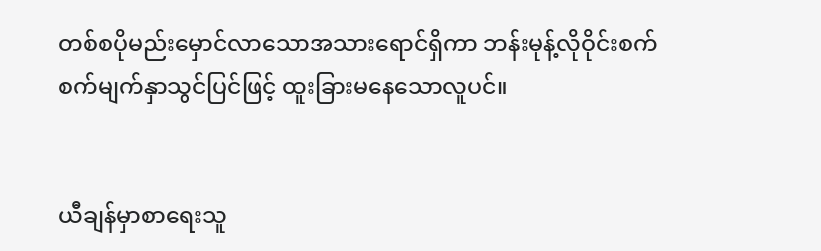တစ်စပိုမည်းမှောင်လာသောအသားရောင်ရှိကာ ဘန်းမုန့်လိုဝိုင်းစက်စက်မျက်နှာသွင်ပြင်ဖြင့် ထူးခြားမနေသောလူပင်။


ယီချန်မှာစာရေးသူ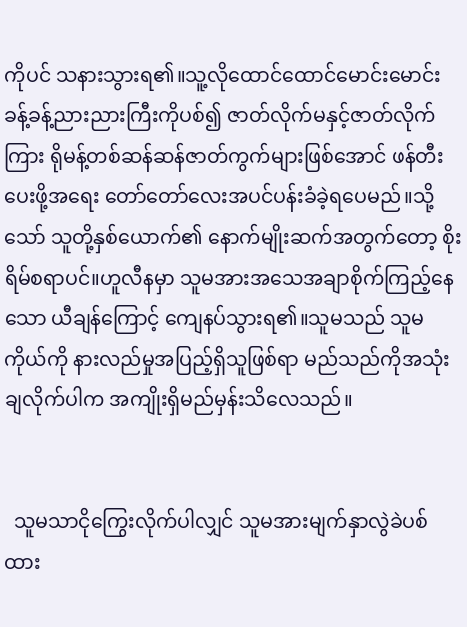ကိုပင် သနားသွားရ၏။သူ့လိုထောင်ထောင်မောင်းမောင်း ခန့်ခန့်ညားညားကြီးကိုပစ်၍ ဇာတ်လိုက်မနှင့်ဇာတ်လိုက်ကြား ရိုမန့်တစ်ဆန်ဆန်ဇာတ်ကွက်များဖြစ်အောင် ဖန်တီးပေးဖို့အရေး တော်တော်လေးအပင်ပန်းခံခဲ့ရပေမည်။သို့သော် သူတို့နှစ်ယောက်၏ နောက်မျိုးဆက်အတွက်တော့ စိုးရိမ်စရာပင်။ဟူလီနမှာ သူမအားအသေအချာစိုက်ကြည့်နေသော ယီချန်ကြောင့် ကျေနပ်သွားရ၏။သူမသည် သူမကိုယ်ကို နားလည်မှုအပြည့်ရှိသူဖြစ်ရာ မည်သည်ကိုအသုံးချလိုက်ပါက အကျိုးရှိမည်မှန်းသိလေသည်။


  သူမသာငိုကြွေးလိုက်ပါလျှင် သူမအားမျက်နှာလွဲခဲပစ်ထား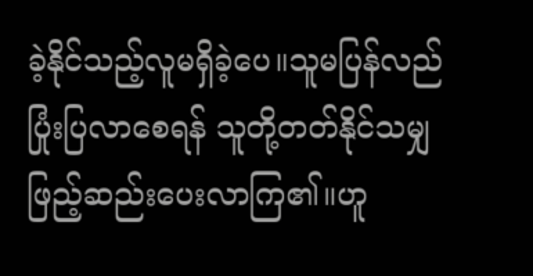ခဲ့နိုင်သည့်လူမရှိခဲ့ပေ။သူမပြန်လည်ပြုံးပြလာစေရန် သူတို့တတ်နိုင်သမျှဖြည့်ဆည်းပေးလာကြ၏။ဟူ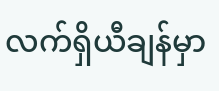လက်ရှိယီချန်မှာ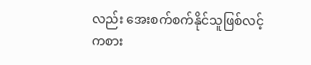လည်း အေးစက်စက်နိုင်သူဖြစ်လင့်ကစား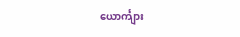ယောင်္ကျား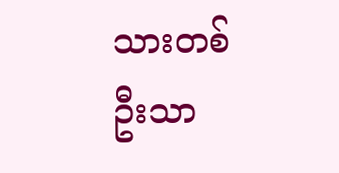သားတစ်ဦးသာ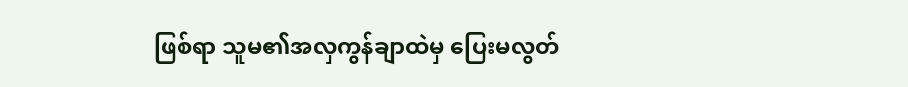ဖြစ်ရာ သူမ၏အလှကွန်ချာထဲမှ ပြေးမလွတ်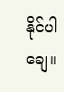နိုင်ပါချေ။